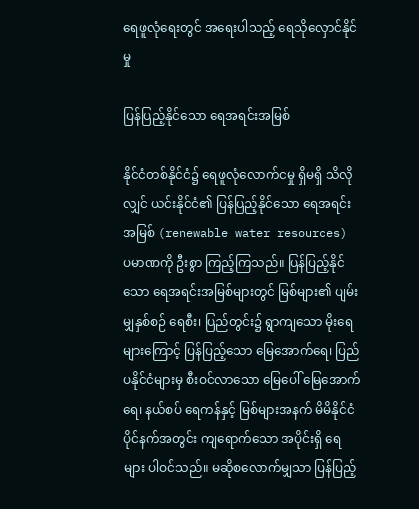ရေဖူလုံရေးတွင် အရေးပါသည့် ရေသိုလှောင်နိုင်မှု

ပြန်ပြည့်နိုင်သော ရေအရင်းအမြစ်

နိုင်ငံတစ်နိုင်ငံ၌ ရေဖူလုံလောက်ငမှု ရှိမရှိ သိလိုလျှင် ယင်းနိုင်ငံ၏ ပြန်ပြည့်နိုင်သော ရေအရင်းအမြစ် (renewable water resources) ပမာဏကို ဦးစွာ ကြည့်ကြသည်။ ပြန်ပြည့်နိုင်သော ရေအရင်းအမြစ်များတွင် မြစ်များ၏ ပျမ်းမျှနှစ်စဉ် ရေစီး၊ ပြည်တွင်း၌ ရွာကျသော မိုးရေများကြောင့် ပြန်ပြည့်သော မြေအောက်ရေ၊ ပြည်ပနိုင်ငံများမှ စီးဝင်လာသော မြေပေါ် မြေအောက်ရေ၊ နယ်စပ် ရေကန်နှင့် မြစ်များအနက် မိမိနိုင်ငံ ပိုင်နက်အတွင်း ကျရောက်သော အပိုင်းရှိ ရေများ ပါဝင်သည်။ မဆိုစလောက်မျှသာ ပြန်ပြည့်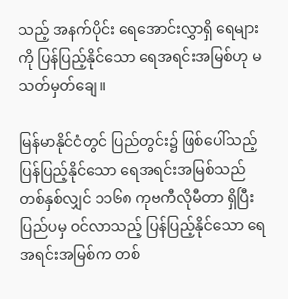သည့် အနက်ပိုင်း ရေအောင်းလွှာရှိ ရေများကို ပြန်ပြည့်နိုင်သော ရေအရင်းအမြစ်ဟု မသတ်မှတ်ချေ။

မြန်မာနိုင်ငံတွင် ပြည်တွင်း၌ ဖြစ်ပေါ်သည့် ပြန်ပြည့်နိုင်သော ရေအရင်းအမြစ်သည် တစ်နှစ်လျှင် ၁၁၆၈ ကုဗကီလိုမီတာ ရှိပြီး ပြည်ပမှ ဝင်လာသည့် ပြန်ပြည့်နိုင်သော ရေအရင်းအမြစ်က တစ်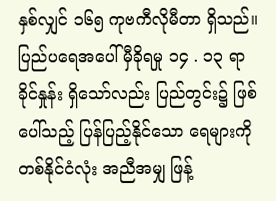နှစ်လျှင် ၁၆၅ ကုဗကီလိုမီတာ ရှိသည်။ ပြည်ပရေအပေါ် မှီခိုရမှု ၁၄ . ၁၃ ရာခိုင်နှုန်း ရှိသော်လည်း ပြည်တွင်း၌ ဖြစ်ပေါ်သည့် ပြန်ပြည့်နိုင်သော ရေများကို တစ်နိုင်ငံလုံး အညီအမျှ ဖြန့်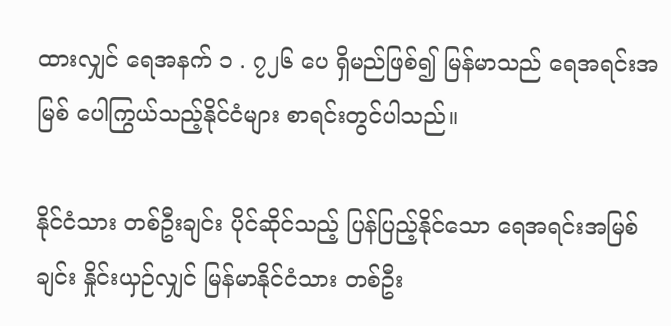ထားလျှင် ရေအနက် ၁ . ၇၂၆ ပေ ရှိမည်ဖြစ်၍ မြန်မာသည် ရေအရင်းအမြစ် ပေါကြွယ်သည့်နိုင်ငံများ စာရင်းတွင်ပါသည်။

နိုင်ငံသား တစ်ဦးချင်း ပိုင်ဆိုင်သည့် ပြန်ပြည့်နိုင်သော ရေအရင်းအမြစ်ချင်း နှိုင်းယှဉ်လျှင် မြန်မာနိုင်ငံသား တစ်ဦး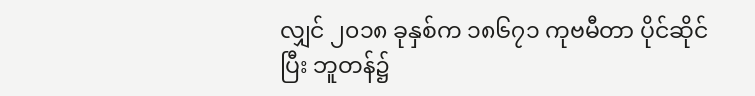လျှင် ၂၀၁၈ ခုနှစ်က ၁၈၆၇၁ ကုဗမီတာ ပိုင်ဆိုင်ပြီး ဘူတန်၌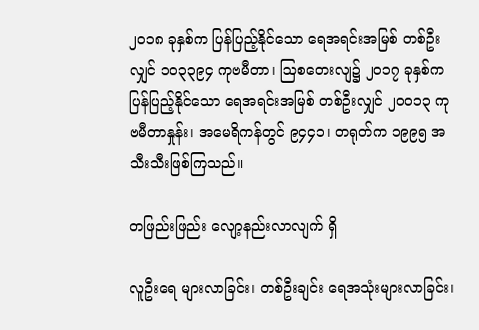၂၀၁၈ ခုနှစ်က ပြန်ပြည့်နိုင်သော ရေအရင်းအမြစ် တစ်ဦးလျှင် ၁၀၃၃၉၄ ကုဗမီတာ၊ ဩစတေးလျ၌ ၂၀၁၇ ခုနှစ်က ပြန်ပြည့်နိုင်သော ရေအရင်းအမြစ် တစ်ဦးလျှင် ၂၀၀၁၃ ကုဗမီတာနှုန်း၊ အမေရိကန်တွင် ၉၄၄၁၊ တရုတ်က ၁၉၉၅ အသီးသီးဖြစ်ကြသည်။

တဖြည်းဖြည်း လျော့နည်းလာလျက် ရှိ

လူဦးရေ များလာခြင်း၊ တစ်ဦးချင်း ရေအသုံးများလာခြင်း၊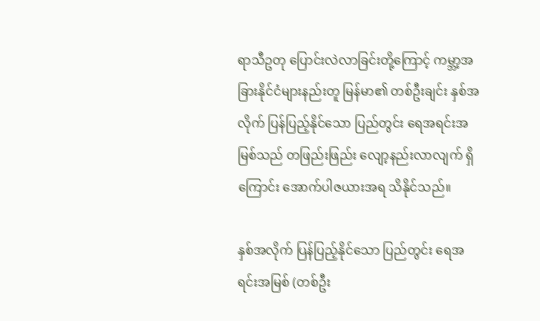ရာသီဥတု ပြောင်းလဲလာခြင်းတို့ကြောင့် ကမ္ဘာ့အခြားနိုင်ငံများနည်းတူ မြန်မာ၏ တစ်ဦးချင်း နှစ်အလိုက် ပြန်ပြည့်နိုင်သော ပြည်တွင်း ရေအရင်းအမြစ်သည် တဖြည်းဖြည်း လျော့နည်းလာလျက် ရှိကြောင်း အောက်ပါဇယားအရ သိနိုင်သည်။

နှစ်အလိုက် ပြန်ပြည့်နိုင်သော ပြည်တွင်း ရေအရင်းအမြစ် (တစ်ဦး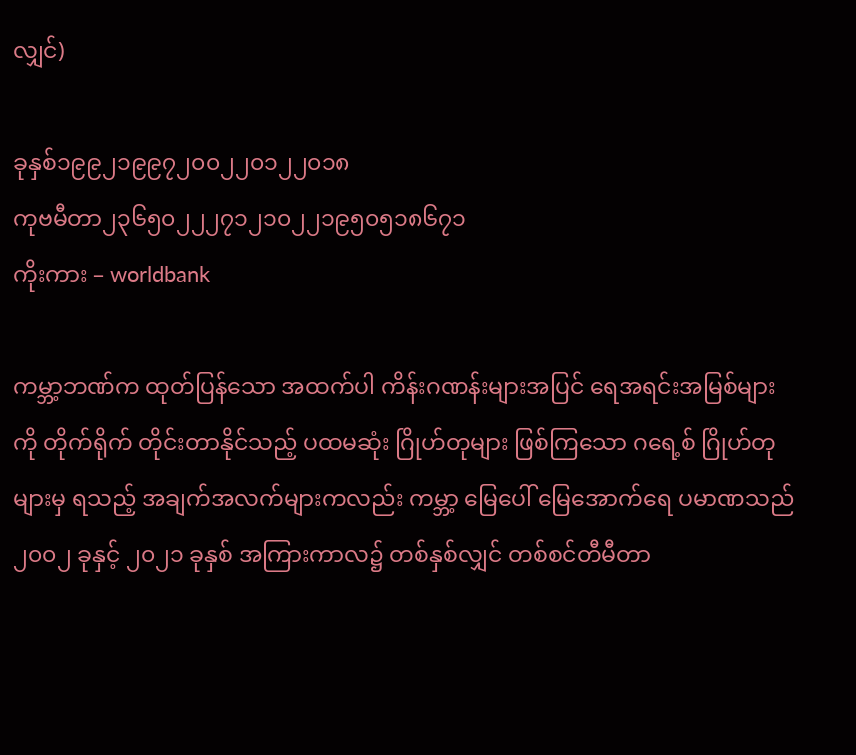လျှင်)

ခုနှစ်၁၉၉၂၁၉၉၇၂၀၀၂၂၀၁၂၂၀၁၈
ကုဗမီတာ၂၃၆၅၀၂၂၂၇၁၂၁၀၂၂၁၉၅၀၅၁၈၆၇၁
ကိုးကား – worldbank

ကမ္ဘာ့ဘဏ်က ထုတ်ပြန်သော အထက်ပါ ကိန်းဂဏန်းများအပြင် ရေအရင်းအမြစ်များကို တိုက်ရိုက် တိုင်းတာနိုင်သည့် ပထမဆုံး ဂြိုဟ်တုများ ဖြစ်ကြသော ဂရေ့စ် ဂြိုဟ်တုများမှ ရသည့် အချက်အလက်များကလည်း ကမ္ဘာ့ မြေပေါ် မြေအောက်ရေ ပမာဏသည် ၂၀၀၂ ခုနှင့် ၂၀၂၁ ခုနှစ် အကြားကာလ၌ တစ်နှစ်လျှင် တစ်စင်တီမီတာ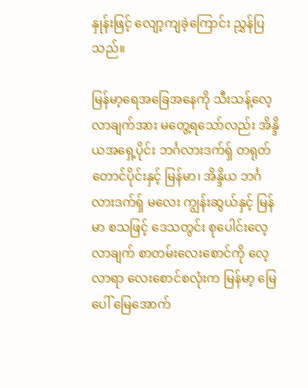နှုန်းဖြင့် လျော့ကျခဲ့ကြောင်း ညွှန်ပြသည်။

မြန်မာ့ရေအခြေအနေကို သီးသန့်လေ့လာချက်အား မတွေ့ရသော်လည်း အိန္ဒိယအရှေ့ပိုင်း ဘင်္ဂလားဒက်ရှ် တရုတ်တောင်ပိုင်းနှင့် မြန်မာ၊ အိန္ဒိယ ဘင်္ဂလားဒက်ရှ် မလေး ကျွန်းဆွယ်နှင့် မြန်မာ စသဖြင့် ဒေသတွင်း စုပေါင်းလေ့လာချက် စာတမ်းလေးစောင်ကို လေ့လာရာ လေးစောင်စလုံးက မြန်မာ့ မြေပေါ် မြေအောက်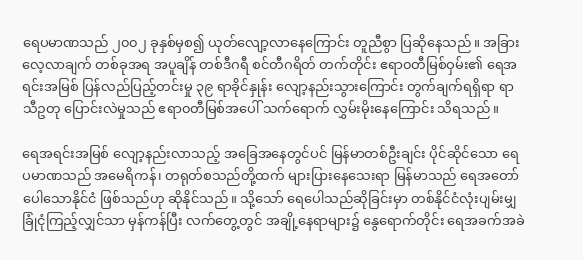ရေပမာဏသည် ၂၀၀၂ ခုနှစ်မှစ၍ ယုတ်လျော့လာနေကြောင်း တူညီစွာ ပြဆိုနေသည်။ အခြား လေ့လာချက် တစ်ခုအရ အပူချိန် တစ်ဒီဂရီ စင်တီဂရိတ် တက်တိုင်း ဧရာ၀တီမြစ်ဝှမ်း၏ ရေအရင်းအမြစ် ပြန်လည်ပြည့်တင်းမှု ၃၉ ရာခိုင်နှုန်း လျော့နည်းသွားကြောင်း တွက်ချက်ရရှိရာ ရာသီဥတု ပြောင်းလဲမှုသည် ဧရာ၀တီမြစ်အပေါ် သက်ရောက် လွှမ်းမိုးနေကြောင်း သိရသည်။

ရေအရင်းအမြစ် လျော့နည်းလာသည့် အခြေအနေတွင်ပင် မြန်မာတစ်ဦးချင်း ပိုင်ဆိုင်သော ရေပမာဏသည် အမေရိကန်၊ တရုတ်စသည်တို့ထက် များပြားနေသေးရာ မြန်မာသည် ရေအတော်ပေါသောနိုင်ငံ ဖြစ်သည်ဟု ဆိုနိုင်သည်။ သို့သော် ရေပေါသည်ဆိုခြင်းမှာ တစ်နိုင်ငံလုံးပျမ်းမျှ ခြုံငုံကြည့်လျှင်သာ မှန်ကန်ပြီး လက်တွေ့တွင် အချို့နေရာများ၌ နွေရောက်တိုင်း ရေအခက်အခဲ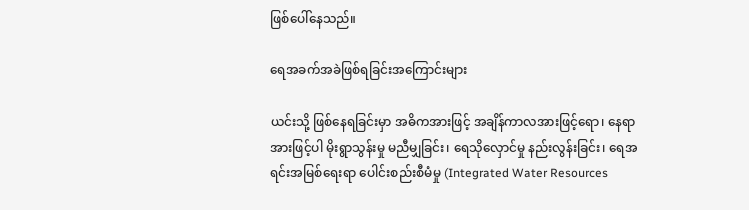ဖြစ်ပေါ်နေသည်။

ရေအခက်အခဲဖြစ်ရခြင်းအကြောင်းများ

ယင်းသို့ ဖြစ်နေရခြင်းမှာ အဓိကအားဖြင့် အချိန်ကာလအားဖြင့်ရော၊ နေရာအားဖြင့်ပါ မိုးရွာသွန်းမှု မညီမျှခြင်း၊ ရေသိုလှောင်မှု နည်းလွန်းခြင်း၊ ရေအရင်းအမြစ်ရေးရာ ပေါင်းစည်းစီမံမှု (Integrated Water Resources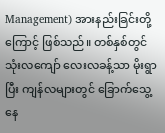Management) အားနည်းခြင်းတို့ကြောင့် ဖြစ်သည်။ တစ်နှစ်တွင် သုံးလကျော် လေးလခန့်သာ မိုးရွာပြီး ကျန်လများတွင် ခြောက်သွေ့နေ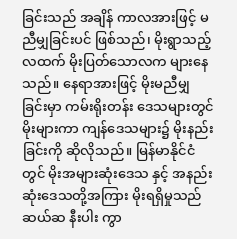ခြင်းသည် အချိန် ကာလအားဖြင့် မညီမျှခြင်းပင် ဖြစ်သည်၊ မိုးရွာသည့်လထက် မိုးပြတ်သောလက များနေသည်။ နေရာအားဖြင့် မိုးမညီမျှခြင်းမှာ ကမ်းရိုးတန်း ဒေသများတွင် မိုးများကာ ကျန်ဒေသများ၌ မိုးနည်းခြင်းကို ဆိုလိုသည်။ မြန်မာနိုင်ငံတွင် မိုးအများဆုံးဒေသ နှင့် အနည်းဆုံးဒေသတို့အကြား မိုးရရှိမှုသည် ဆယ်ဆ နီးပါး ကွာ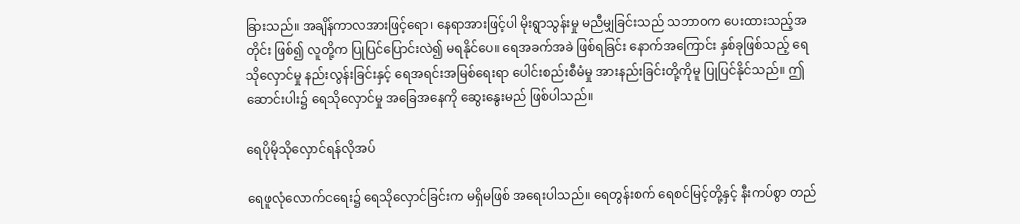ခြားသည်။ အချိန်ကာလအားဖြင့်ရော၊ နေရာအားဖြင့်ပါ မိုးရွာသွန်းမှု မညီမျှခြင်းသည် သဘာ၀က ပေးထားသည့်အတိုင်း ဖြစ်၍ လူတို့က ပြုပြင်ပြောင်းလဲ၍ မရနိုင်ပေ။ ရေအခက်အခဲ ဖြစ်ရခြင်း နောက်အကြောင်း နှစ်ခုဖြစ်သည့် ရေသိုလှောင်မှု နည်းလွန်းခြင်းနှင့် ရေအရင်းအမြစ်ရေးရာ ပေါင်းစည်းစီမံမှု အားနည်းခြင်းတို့ကိုမူ ပြုပြင်နိုင်သည်။ ဤဆောင်းပါး၌ ရေသိုလှောင်မှု အခြေအနေကို ဆွေးနွေးမည် ဖြစ်ပါသည်။

ရေပိုမိုသိုလှောင်ရန်လိုအပ်

ရေဖူလုံလောက်ငရေး၌ ရေသိုလှောင်ခြင်းက မရှိမဖြစ် အရေးပါသည်။ ရေတွန်းစက် ရေစင်မြင့်တို့နှင့် နီးကပ်စွာ တည်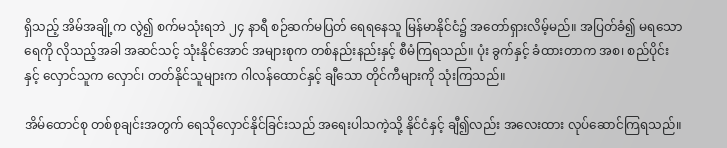ရှိသည့် အိမ်အချို့က လွဲ၍ စက်မသုံးရဘဲ ၂၄ နာရီ စဉ်ဆက်မပြတ် ရေရနေသူ မြန်မာနိုင်ငံ၌ အတော်ရှားလိမ့်မည်။ အပြတ်ခံ၍ မရသောရေကို လိုသည့်အခါ အဆင်သင့် သုံးနိုင်အောင် အများစုက တစ်နည်းနည်းနှင့် စီမံကြရသည်။ ပုံး ခွက်နှင့် ခံထားတာက အစ၊ စည်ပိုင်းနှင့် လှောင်သူက လှောင်၊ တတ်နိုင်သူများက ဂါလန်ထောင်နှင့် ချီသော တိုင်ကီများကို သုံးကြသည်။

အိမ်ထောင်စု တစ်စုချင်းအတွက် ရေသိုလှောင်နိုင်ခြင်းသည် အရေးပါသကဲ့သို့ နိုင်ငံနှင့် ချီ၍လည်း အလေးထား လုပ်ဆောင်ကြရသည်။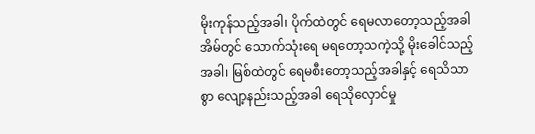မိုးကုန်သည့်အခါ၊ ပိုက်ထဲတွင် ရေမလာတော့သည့်အခါ အိမ်တွင် သောက်သုံးရေ မရတော့သကဲ့သို့ မိုးခေါင်သည့်အခါ၊ မြစ်ထဲတွင် ရေမစီးတော့သည့်အခါနှင့် ရေသိသာစွာ လျော့နည်းသည့်အခါ ရေသိုလှောင်မှု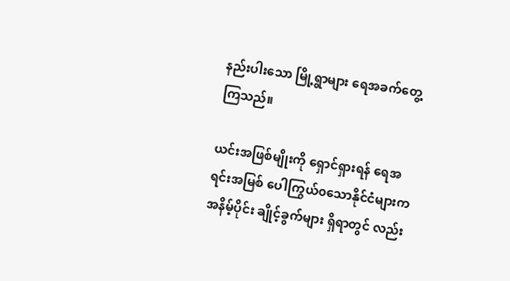နည်းပါးသော မြို့ရွာများ ရေအခက်တွေ့ကြသည်။

ယင်းအဖြစ်မျိုးကို ရှောင်ရှားရန် ရေအရင်းအမြစ် ပေါကြွယ်၀သောနိုင်ငံများက အနိမ့်ပိုင်း ချိုင့်ခွက်များ ရှိရာတွင် လည်း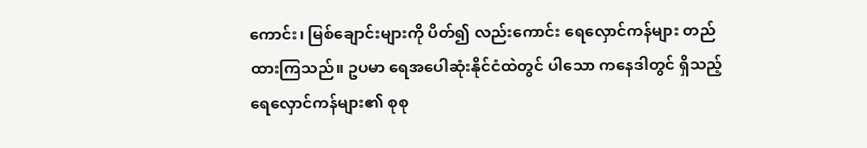ကောင်း၊ မြစ်ချောင်းများကို ပိတ်၍ လည်းကောင်း ရေလှောင်ကန်များ တည်ထားကြသည်။ ဥပမာ ရေအပေါဆုံးနိုင်ငံထဲတွင် ပါသော ကနေဒါတွင် ရှိသည့် ရေလှောင်ကန်များ၏ စုစု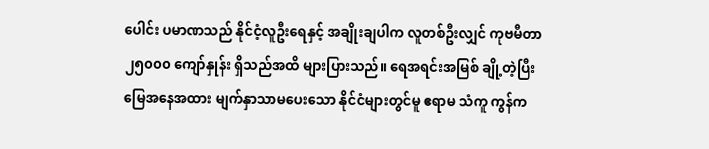ပေါင်း ပမာဏသည် နိုင်ငံ့လူဦးရေနှင့် အချိုးချပါက လူတစ်ဦးလျှင် ကုဗမီတာ ၂၅၀၀၀ ကျော်နှုန်း ရှိသည်အထိ များပြားသည်။ ရေအရင်းအမြစ် ချို့တဲ့ပြီး မြေအနေအထား မျက်နှာသာမပေးသော နိုင်ငံများတွင်မူ ဧရာမ သံကူ ကွန်က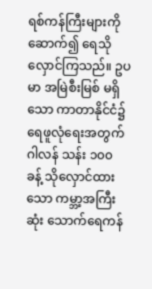ရစ်ကန်ကြီးများကို ဆောက်၍ ရေသိုလှောင်ကြသည်။ ဥပမာ အမြဲစီးမြစ် မရှိသော ကာတာနိုင်ငံ၌ ရေဖူလုံရေးအတွက် ဂါလန် သန်း ၁၀၀ ခန့် သိုလှောင်ထားသော ကမ္ဘာ့အကြီးဆုံး သောက်ရေကန်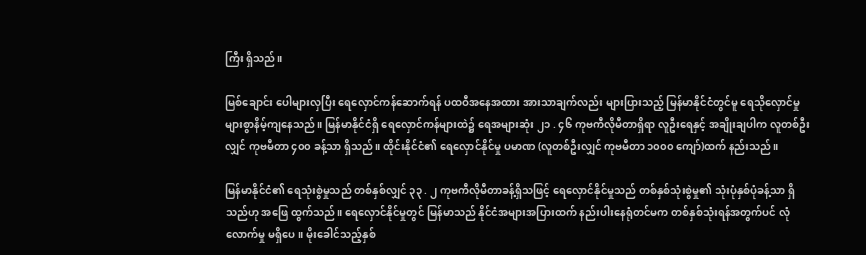ကြီး ရှိသည်။

မြစ်ချောင်း ပေါများလှပြီး ရေလှောင်ကန်ဆောက်ရန် ပထဝီအနေအထား အားသာချက်လည်း များပြားသည့် မြန်မာနိုင်ငံတွင်မူ ရေသိုလှောင်မှု များစွာနိမ့်ကျနေသည်။ မြန်မာနိုင်ငံရှိ ရေလှောင်ကန်များထဲ၌ ရေအများဆုံး ၂၁ . ၄၆ ကုဗကီလိုမီတာရှိရာ လူဦးရေနှင့် အချိုးချပါက လူတစ်ဦးလျှင် ကုဗမီတာ ၄၀၀ ခန့်သာ ရှိသည်။ ထိုင်းနိုင်ငံ၏ ရေလှောင်နိုင်မှု ပမာဏ (လူတစ်ဦးလျှင် ကုဗမီတာ ၁၀၀၀ ကျော်)ထက် နည်းသည်။

မြန်မာနိုင်ငံ၏ ရေသုံးစွဲမှုသည် တစ်နှစ်လျှင် ၃၃ . ၂ ကုဗကီလိုမီတာခန့်ရှိသဖြင့် ရေလှောင်နိုင်မှုသည် တစ်နှစ်သုံးစွဲမှု၏ သုံးပုံနှစ်ပုံခန့်သာ ရှိသည်ဟု အဖြေ ထွက်သည်။ ရေလှောင်နိုင်မှုတွင် မြန်မာသည် နိုင်ငံအများအပြားထက် နည်းပါးနေရုံတင်မက တစ်နှစ်သုံးရန်အတွက်ပင် လုံလောက်မှု မရှိပေ။ မိုးခေါင်သည့်နှစ်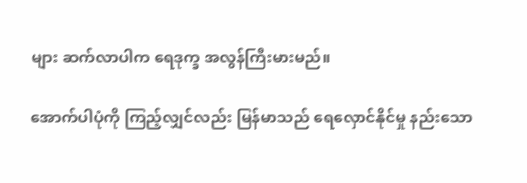များ ဆက်လာပါက ရေဒုက္ခ အလွန်ကြီးမားမည်။

အောက်ပါပုံကို ကြည့်လျှင်လည်း မြန်မာသည် ရေလှောင်နိုင်မှု နည်းသော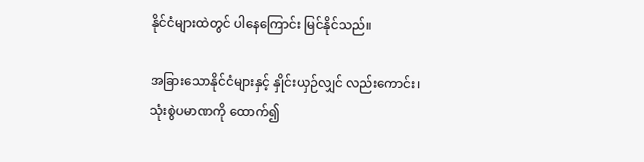နိုင်ငံများထဲတွင် ပါနေကြောင်း မြင်နိုင်သည်။

အခြားသောနိုင်ငံများနှင့် နှိုင်းယှဉ်လျှင် လည်းကောင်း၊ သုံးစွဲပမာဏကို ထောက်၍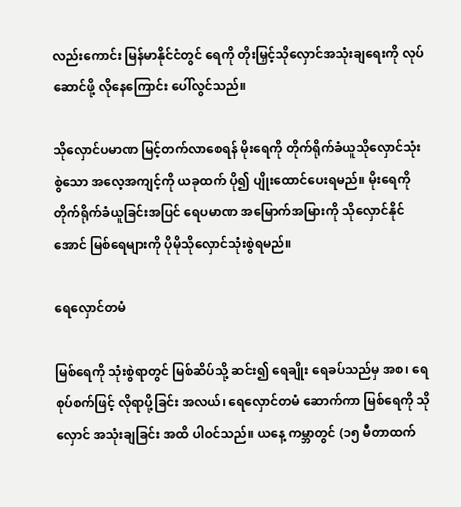လည်းကောင်း မြန်မာနိုင်ငံတွင် ရေကို တိုးမြှင့်သိုလှောင်အသုံးချရေးကို လုပ်ဆောင်ဖို့ လိုနေကြောင်း ပေါ်လွင်သည်။

သိုလှောင်ပမာဏ မြင့်တက်လာစေရန် မိုးရေကို တိုက်ရိုက်ခံယူသိုလှောင်သုံးစွဲသော အလေ့အကျင့်ကို ယခုထက် ပို၍ ပျိုးထောင်ပေးရမည်။ မိုးရေကို တိုက်ရိုက်ခံယူခြင်းအပြင် ရေပမာဏ အမြောက်အမြားကို သိုလှောင်နိုင်အောင် မြစ်ရေများကို ပိုမိုသိုလှောင်သုံးစွဲရမည်။

ရေလှောင်တမံ

မြစ်ရေကို သုံးစွဲရာတွင် မြစ်ဆိပ်သို့ ဆင်း၍ ရေချိုး ရေခပ်သည်မှ အစ၊ ရေစုပ်စက်ဖြင့် လိုရာပို့ခြင်း အလယ်၊ ရေလှောင်တမံ ဆောက်ကာ မြစ်ရေကို သိုလှောင် အသုံးချခြင်း အထိ ပါဝင်သည်။ ယနေ့ ကမ္ဘာတွင် (၁၅ မီတာထက်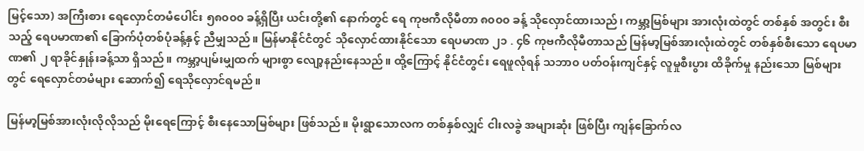မြင့်သော) အကြီးစား ရေလှောင်တမံပေါင်း ၅၈၀၀၀ ခန့်ရှိပြီး ယင်းတို့၏ နောက်တွင် ရေ ကုဗကီလိုမီတာ ၈၀၀၀ ခန့် သိုလှောင်ထားသည်၊ ကမ္ဘာ့မြစ်များ အားလုံးထဲတွင် တစ်နှစ် အတွင်း စီးသည့် ရေပမာဏ၏ ခြောက်ပုံတစ်ပုံခန့်နှင့် ညီမျှသည်။ မြန်မာနိုင်ငံတွင် သိုလှောင်ထားနိုင်သော ရေပမာဏ ၂၁ . ၄၆ ကုဗကီလိုမီတာသည် မြန်မာ့မြစ်အားလုံးထဲတွင် တစ်နှစ်စီးသော ရေပမာဏ၏ ၂ ရာခိုင်နှုန်းခန့်သာ ရှိသည်။ ကမ္ဘာ့ပျမ်းမျှထက် များစွာ လျော့နည်းနေသည်။ ထို့ကြောင့် နိုင်ငံတွင်း ရေဖူလုံရန် သဘာ၀ ပတ်ဝန်းကျင်နှင့် လူမှုစီးပွား ထိခိုက်မှု နည်းသော မြစ်များတွင် ရေလှောင်တမံများ ဆောက်၍ ရေသိုလှောင်ရမည်။

မြန်မာ့မြစ်အားလုံးလိုလိုသည် မိုးရေကြောင့် စီးနေသောမြစ်များ ဖြစ်သည်။ မိုးရွာသောလက တစ်နှစ်လျှင် ငါးလခွဲ အများဆုံး ဖြစ်ပြီး ကျန်ခြောက်လ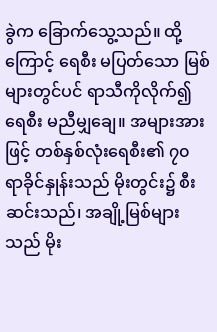ခွဲက ခြောက်သွေ့သည်။ ထို့ကြောင့် ရေစီး မပြတ်သော မြစ်များတွင်ပင် ရာသီကိုလိုက်၍ ရေစီး မညီမျှချေ။ အများအားဖြင့် တစ်နှစ်လုံးရေစီး၏ ၇၀ ရာခိုင်နှုန်းသည် မိုးတွင်း၌ စီးဆင်းသည်၊ အချို့မြစ်များသည် မိုး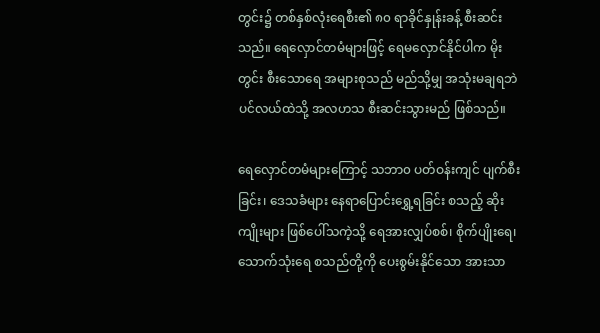တွင်း၌ တစ်နှစ်လုံးရေစီး၏ ၈၀ ရာခိုင်နှုန်းခန့် စီးဆင်းသည်။ ရေလှောင်တမံများဖြင့် ရေမလှောင်နိုင်ပါက မိုးတွင်း စီးသောရေ အများစုသည် မည်သို့မျှ အသုံးမချရဘဲ ပင်လယ်ထဲသို့ အလဟသ စီးဆင်းသွားမည် ဖြစ်သည်။

ရေလှောင်တမံများကြောင့် သဘာ၀ ပတ်ဝန်းကျင် ပျက်စီးခြင်း၊ ဒေသခံများ နေရာပြောင်းရွှေ့ရခြင်း စသည့် ဆိုးကျိုးများ ဖြစ်ပေါ်သကဲ့သို့ ရေအားလျှပ်စစ်၊ စိုက်ပျိုးရေ၊ သောက်သုံးရေ စသည်တို့ကို ပေးစွမ်းနိုင်သော အားသာ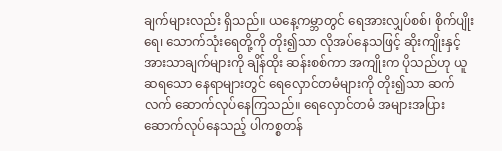ချက်များလည်း ရှိသည်။ ယနေ့ကမ္ဘာတွင် ရေအားလျှပ်စစ်၊ စိုက်ပျိုးရေ၊ သောက်သုံးရေတို့ကို တိုး၍သာ လိုအပ်နေသဖြင့် ဆိုးကျိုးနှင့် အားသာချက်များကို ချိန်ထိုး ဆန်းစစ်ကာ အကျိုးက ပိုသည်ဟု ယူဆရသော နေရာများတွင် ရေလှောင်တမံများကို တိုး၍သာ ဆက်လက် ဆောက်လုပ်နေကြသည်။ ရေလှောင်တမံ အများအပြား ဆောက်လုပ်နေသည့် ပါကစ္စတန်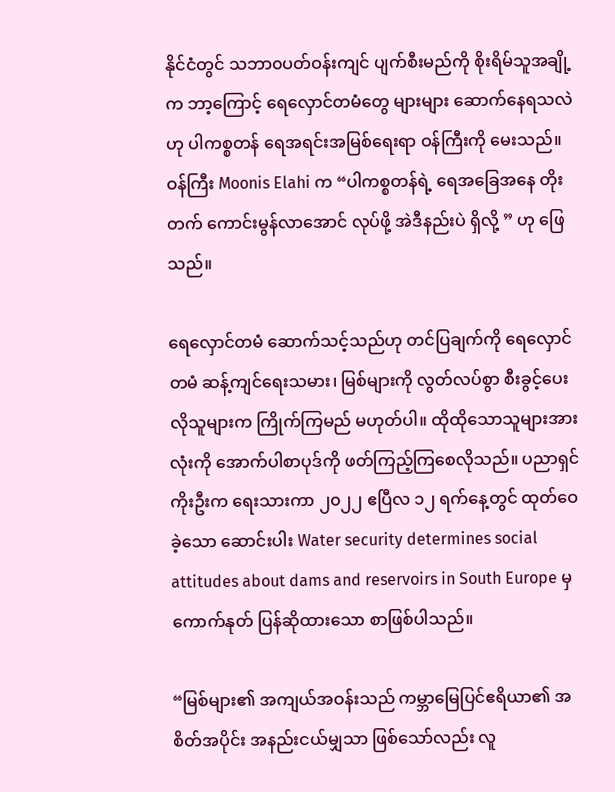နိုင်ငံတွင် သဘာ၀ပတ်ဝန်းကျင် ပျက်စီးမည်ကို စိုးရိမ်သူအချို့က ဘာ့ကြောင့် ရေလှောင်တမံတွေ များများ ဆောက်နေရသလဲ ဟု ပါကစ္စတန် ရေအရင်းအမြစ်ရေးရာ ဝန်ကြီးကို မေးသည်။ ဝန်ကြီး Moonis Elahi က “ပါကစ္စတန်ရဲ့ ရေအခြေအနေ တိုးတက် ကောင်းမွန်လာအောင် လုပ်ဖို့ အဲဒီနည်းပဲ ရှိလို့ ” ဟု ဖြေသည်။

ရေလှောင်တမံ ဆောက်သင့်သည်ဟု တင်ပြချက်ကို ရေလှောင်တမံ ဆန့်ကျင်ရေးသမား၊ မြစ်များကို လွတ်လပ်စွာ စီးခွင့်ပေးလိုသူများက ကြိုက်ကြမည် မဟုတ်ပါ။ ထိုထိုသောသူများအားလုံးကို အောက်ပါစာပုဒ်ကို ဖတ်ကြည့်ကြစေလိုသည်။ ပညာရှင်ကိုးဦးက ရေးသားကာ ၂၀၂၂ ဧပြီလ ၁၂ ရက်နေ့တွင် ထုတ်ဝေခဲ့သော ဆောင်းပါး Water security determines social attitudes about dams and reservoirs in South Europe မှ ကောက်နုတ် ပြန်ဆိုထားသော စာဖြစ်ပါသည်။

“မြစ်များ၏ အကျယ်အဝန်းသည် ကမ္ဘာမြေပြင်ဧရိယာ၏ အစိတ်အပိုင်း အနည်းငယ်မျှသာ ဖြစ်သော်လည်း လူ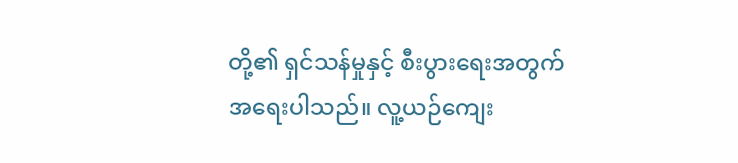တို့၏ ရှင်သန်မှုနှင့် စီးပွားရေးအတွက် အရေးပါသည်။ လူ့ယဉ်ကျေး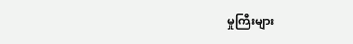မှုကြီးများ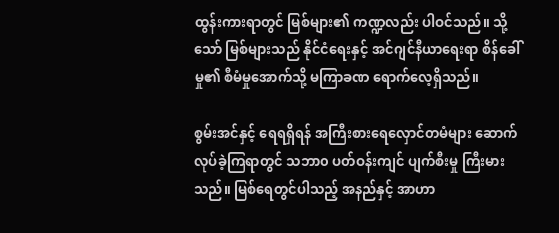ထွန်းကားရာတွင် မြစ်များ၏ ကဏ္ဍလည်း ပါဝင်သည်။ သို့သော် မြစ်များသည် နိုင်ငံရေးနှင့် အင်ဂျင်နီယာရေးရာ စိန်ခေါ်မှု၏ စီမံမှုအောက်သို့ မကြာခဏ ရောက်လေ့ရှိသည်။

စွမ်းအင်နှင့် ရေရရှိရန် အကြီးစားရေလှောင်တမံများ ဆောက်လုပ်ခဲ့ကြရာတွင် သဘာ၀ ပတ်ဝန်းကျင် ပျက်စီးမှု ကြီးမားသည်။ မြစ်ရေတွင်ပါသည့် အနည်နှင့် အာဟာ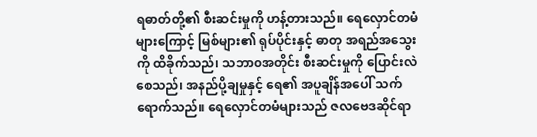ရဓာတ်တို့၏ စီးဆင်းမှုကို ဟန့်တားသည်။ ရေလှောင်တမံများကြောင့် မြစ်များ၏ ရုပ်ပိုင်းနှင့် ဓာတု အရည်အသွေးကို ထိခိုက်သည်၊ သဘာ၀အတိုင်း စီးဆင်းမှုကို ပြောင်းလဲစေသည်၊ အနည်ပို့ချမှုနှင့် ရေ၏ အပူချိန်အပေါ် သက်ရောက်သည်။ ရေလှောင်တမံများသည် ဇလဗေဒဆိုင်ရာ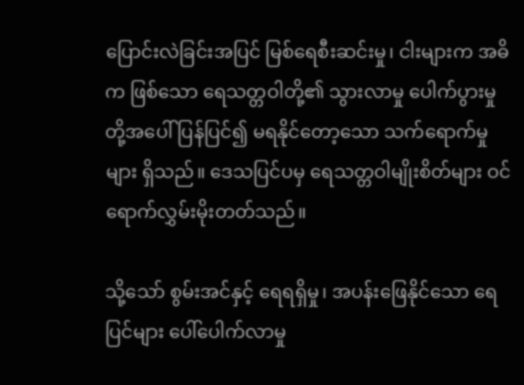ပြောင်းလဲခြင်းအပြင် မြစ်ရေစီးဆင်းမှု၊ ငါးများက အဓိက ဖြစ်သော ရေသတ္တဝါတို့၏ သွားလာမှု ပေါက်ပွားမှုတို့အပေါ် ပြန်ပြင်၍ မရနိုင်တော့သော သက်ရောက်မှုများ ရှိသည်။ ဒေသပြင်ပမှ ရေသတ္တဝါမျိုးစိတ်များ ဝင်ရောက်လွှမ်းမိုးတတ်သည်။

သို့သော် စွမ်းအင်နှင့် ရေရရှိမှု၊ အပန်းဖြေနိုင်သော ရေပြင်များ ပေါ်ပေါက်လာမှု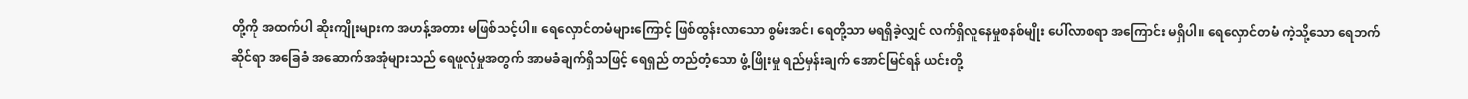တို့ကို အထက်ပါ ဆိုးကျိုးများက အဟန့်အတား မဖြစ်သင့်ပါ။ ရေလှောင်တမံများကြောင့် ဖြစ်ထွန်းလာသော စွမ်းအင်၊ ရေတို့သာ မရရှိခဲ့လျှင် လက်ရှိလူနေမှုစနစ်မျိုး ပေါ်လာစရာ အကြောင်း မရှိပါ။ ရေလှောင်တမံ ကဲ့သို့သော ရေဘက် ဆိုင်ရာ အခြေခံ အဆောက်အအုံများသည် ရေဖူလုံမှုအတွက် အာမခံချက်ရှိသဖြင့် ရေရှည် တည်တံ့သော ဖွံ့ဖြိုးမှု ရည်မှန်းချက် အောင်မြင်ရန် ယင်းတို့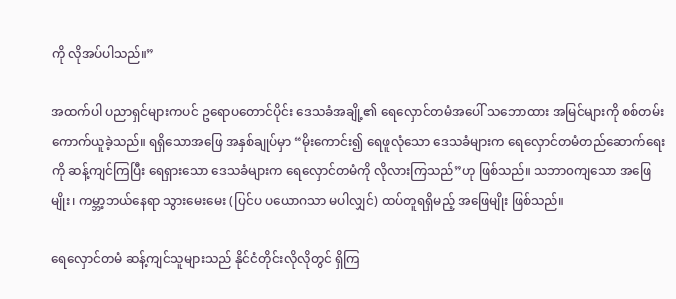ကို လိုအပ်ပါသည်။”

အထက်ပါ ပညာရှင်များကပင် ဥရောပတောင်ပိုင်း ဒေသခံအချို့၏ ရေလှောင်တမံအပေါ် သဘောထား အမြင်များကို စစ်တမ်းကောက်ယူခဲ့သည်။ ရရှိသောအဖြေ အနှစ်ချုပ်မှာ “မိုးကောင်း၍ ရေဖူလုံသော ဒေသခံများက ရေလှောင်တမံတည်ဆောက်ရေးကို ဆန့်ကျင်ကြပြီး ရေရှားသော ဒေသခံများက ရေလှောင်တမံကို လိုလားကြသည်”ဟု ဖြစ်သည်။ သဘာ၀ကျသော အဖြေမျိုး၊ ကမ္ဘာ့ဘယ်နေရာ သွားမေးမေး (ပြင်ပ ပယောဂသာ မပါလျှင်) ထပ်တူရရှိမည့် အဖြေမျိုး ဖြစ်သည်။

ရေလှောင်တမံ ဆန့်ကျင်သူများသည် နိုင်ငံတိုင်းလိုလိုတွင် ရှိကြ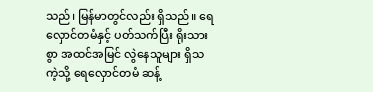သည်၊ မြန်မာတွင်လည်း ရှိသည်။ ရေလှောင်တမံနှင့် ပတ်သက်ပြီး ရိုးသားစွာ အထင်အမြင် လွဲနေသူများ ရှိသကဲ့သို့ ရေလှောင်တမံ ဆန့်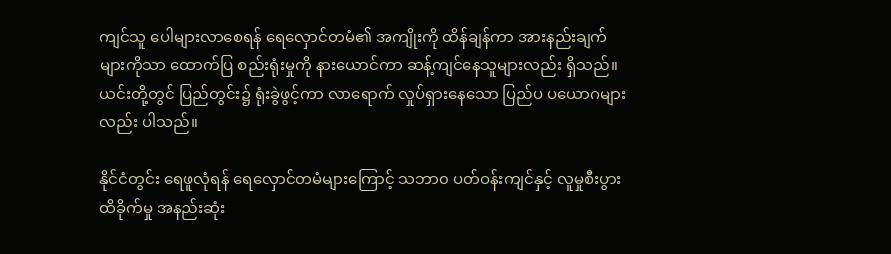ကျင်သူ ပေါများလာစေရန် ရေလှောင်တမံ၏ အကျိုးကို ထိန်ချန်ကာ အားနည်းချက်များကိုသာ ထောက်ပြ စည်းရုံးမှုကို နားယောင်ကာ ဆန့်ကျင်နေသူများလည်း ရှိသည်။ ယင်းတို့တွင် ပြည်တွင်း၌ ရုံးခွဲဖွင့်ကာ လာရောက် လှုပ်ရှားနေသော ပြည်ပ ပယောဂများလည်း ပါသည်။

နိုင်ငံတွင်း ရေဖူလုံရန် ရေလှောင်တမံများကြောင့် သဘာ၀ ပတ်ဝန်းကျင်နှင့် လူမှုစီးပွား ထိခိုက်မှု အနည်းဆုံး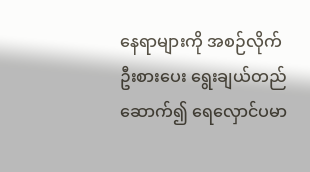နေရာများကို အစဉ်လိုက် ဦးစားပေး ရွေးချယ်တည်ဆောက်၍ ရေလှောင်ပမာ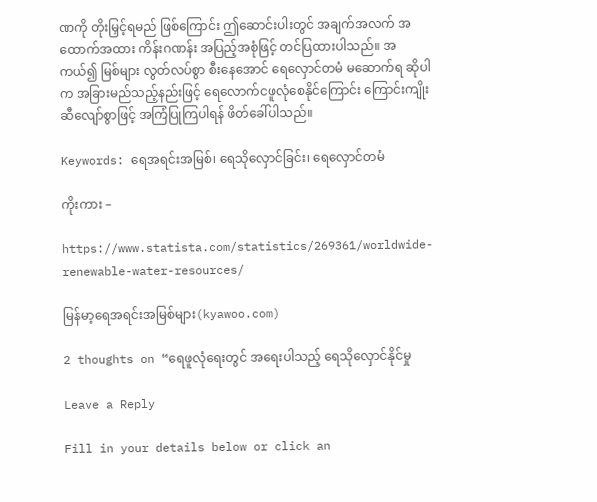ဏကို တိုးမြှင့်ရမည် ဖြစ်ကြောင်း ဤဆောင်းပါးတွင် အချက်အလက် အထောက်အထား ကိန်းဂဏန်း အပြည့်အစုံဖြင့် တင်ပြထားပါသည်။ အကယ်၍ မြစ်များ လွတ်လပ်စွာ စီးနေအောင် ရေလှောင်တမံ မဆောက်ရ ဆိုပါက အခြားမည်သည့်နည်းဖြင့် ရေလောက်ငဖူလုံစေနိုင်ကြောင်း ကြောင်းကျိုးဆီလျော်စွာဖြင့် အကြံပြုကြပါရန် ဖိတ်ခေါ်ပါသည်။

Keywords: ရေအရင်းအမြစ်၊ ရေသိုလှောင်ခြင်း၊ ရေလှောင်တမံ

ကိုးကား –

https://www.statista.com/statistics/269361/worldwide-renewable-water-resources/

မြန်မာ့ရေအရင်းအမြစ်များ(kyawoo.com)

2 thoughts on “ရေဖူလုံရေးတွင် အရေးပါသည့် ရေသိုလှောင်နိုင်မှု

Leave a Reply

Fill in your details below or click an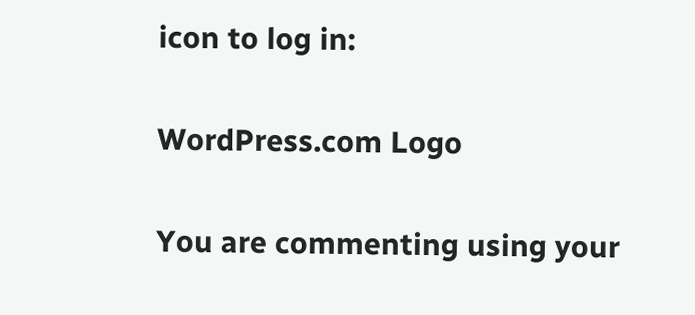icon to log in:

WordPress.com Logo

You are commenting using your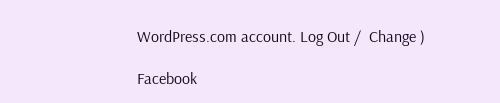WordPress.com account. Log Out /  Change )

Facebook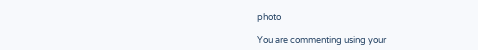photo

You are commenting using your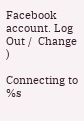Facebook account. Log Out /  Change )

Connecting to %s